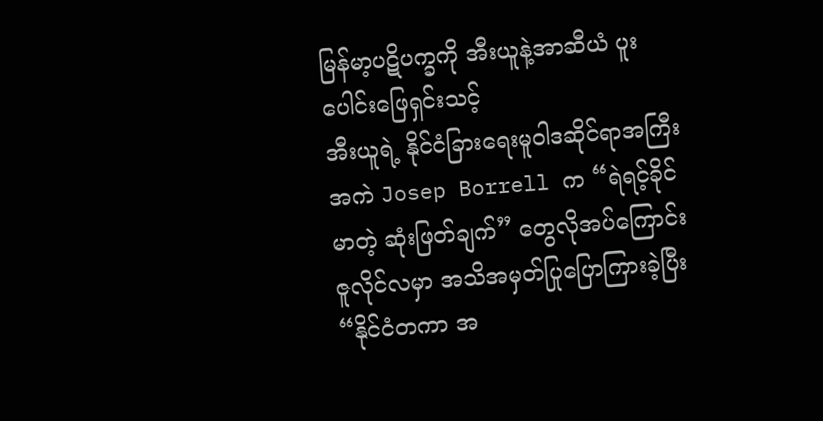မြန်မာ့ပဋိပက္ခကို အီးယူနဲ့အာဆီယံ ပူးပေါင်းဖြေရှင်းသင့်
အီးယူရဲ့ နိုင်ငံခြားရေးမူဝါဒဆိုင်ရာအကြီးအကဲ Josep Borrell က “ရဲရင့်ခိုင်မာတဲ့ ဆုံးဖြတ်ချက်” တွေလိုအပ်ကြောင်း ဇူလိုင်လမှာ အသိအမှတ်ပြုပြောကြားခဲ့ပြီး “နိုင်ငံတကာ အ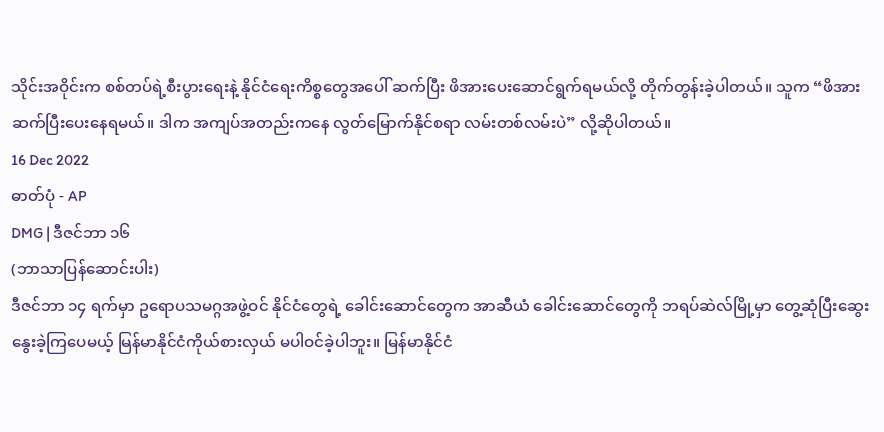သိုင်းအဝိုင်းက စစ်တပ်ရဲ့စီးပွားရေးနဲ့ နိုင်ငံရေးကိစ္စတွေအပေါ် ဆက်ပြီး ဖိအားပေးဆောင်ရွက်ရမယ်လို့ တိုက်တွန်းခဲ့ပါတယ်။ သူက “ဖိအား ဆက်ပြီးပေးနေရမယ်။ ဒါက အကျပ်အတည်းကနေ လွတ်မြောက်နိုင်စရာ လမ်းတစ်လမ်းပဲ” လို့ဆိုပါတယ်။
16 Dec 2022
ဓာတ်ပုံ - AP
DMG | ဒီဇင်ဘာ ၁၆
(ဘာသာပြန်ဆောင်းပါး)
ဒီဇင်ဘာ ၁၄ ရက်မှာ ဥရောပသမဂ္ဂအဖွဲ့ဝင် နိုင်ငံတွေရဲ့ ခေါင်းဆောင်တွေက အာဆီယံ ခေါင်းဆောင်တွေကို ဘရပ်ဆဲလ်မြို့မှာ တွေ့ဆုံပြီးဆွေးနွေးခဲ့ကြပေမယ့် မြန်မာနိုင်ငံကိုယ်စားလှယ် မပါဝင်ခဲ့ပါဘူး။ မြန်မာနိုင်ငံ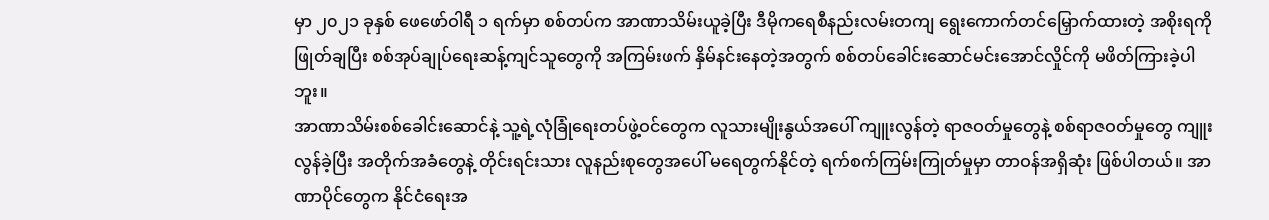မှာ ၂၀၂၁ ခုနှစ် ဖေဖော်ဝါရီ ၁ ရက်မှာ စစ်တပ်က အာဏာသိမ်းယူခဲ့ပြီး ဒီမိုကရေစီနည်းလမ်းတကျ ရွေးကောက်တင်မြှောက်ထားတဲ့ အစိုးရကိုဖြုတ်ချပြီး စစ်အုပ်ချုပ်ရေးဆန့်ကျင်သူတွေကို အကြမ်းဖက် နှိမ်နင်းနေတဲ့အတွက် စစ်တပ်ခေါင်းဆောင်မင်းအောင်လှိုင်ကို မဖိတ်ကြားခဲ့ပါဘူး။
အာဏာသိမ်းစစ်ခေါင်းဆောင်နဲ့ သူ့ရဲ့လုံခြုံရေးတပ်ဖွဲ့ဝင်တွေက လူသားမျိုးနွယ်အပေါ် ကျူးလွန်တဲ့ ရာဇဝတ်မှုတွေနဲ့ စစ်ရာဇဝတ်မှုတွေ ကျူးလွန်ခဲ့ပြီး အတိုက်အခံတွေနဲ့ တိုင်းရင်းသား လူနည်းစုတွေအပေါ် မရေတွက်နိုင်တဲ့ ရက်စက်ကြမ်းကြုတ်မှုမှာ တာဝန်အရှိဆုံး ဖြစ်ပါတယ်။ အာဏာပိုင်တွေက နိုင်ငံရေးအ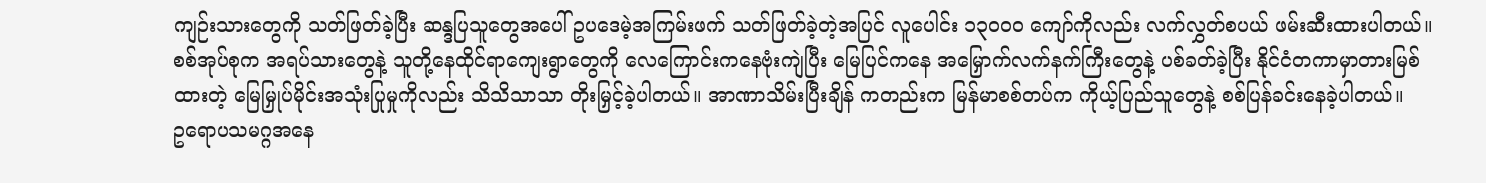ကျဉ်းသားတွေကို သတ်ဖြတ်ခဲ့ပြီး ဆန္ဒပြသူတွေအပေါ် ဥပဒေမဲ့အကြမ်းဖက် သတ်ဖြတ်ခဲ့တဲ့အပြင် လူပေါင်း ၁၃၀၀၀ ကျော်ကိုလည်း လက်လွှတ်စပယ် ဖမ်းဆီးထားပါတယ်။
စစ်အုပ်စုက အရပ်သားတွေနဲ့ သူတို့နေထိုင်ရာကျေးရွာတွေကို လေကြောင်းကနေဗုံးကျဲပြီး မြေပြင်ကနေ အမြှောက်လက်နက်ကြီးတွေနဲ့ ပစ်ခတ်ခဲ့ပြီး နိုင်ငံတကာမှာတားမြစ်ထားတဲ့ မြေမြှုပ်မိုင်းအသုံးပြုမှုကိုလည်း သိသိသာသာ တိုးမြှင့်ခဲ့ပါတယ်။ အာဏာသိမ်းပြီးချိန် ကတည်းက မြန်မာစစ်တပ်က ကိုယ့်ပြည်သူတွေနဲ့ စစ်ပြန်ခင်းနေခဲ့ပါတယ်။
ဥရောပသမဂ္ဂအနေ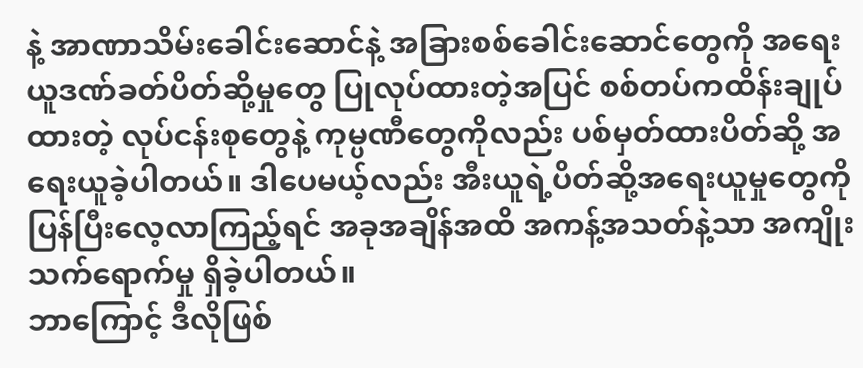နဲ့ အာဏာသိမ်းခေါင်းဆောင်နဲ့ အခြားစစ်ခေါင်းဆောင်တွေကို အရေးယူဒဏ်ခတ်ပိတ်ဆို့မှုတွေ ပြုလုပ်ထားတဲ့အပြင် စစ်တပ်ကထိန်းချုပ်ထားတဲ့ လုပ်ငန်းစုတွေနဲ့ ကုမ္ပဏီတွေကိုလည်း ပစ်မှတ်ထားပိတ်ဆို့ အရေးယူခဲ့ပါတယ်။ ဒါပေမယ့်လည်း အီးယူရဲ့ပိတ်ဆို့အရေးယူမှုတွေကို ပြန်ပြီးလေ့လာကြည့်ရင် အခုအချိန်အထိ အကန့်အသတ်နဲ့သာ အကျိုးသက်ရောက်မှု ရှိခဲ့ပါတယ်။
ဘာကြောင့် ဒီလိုဖြစ်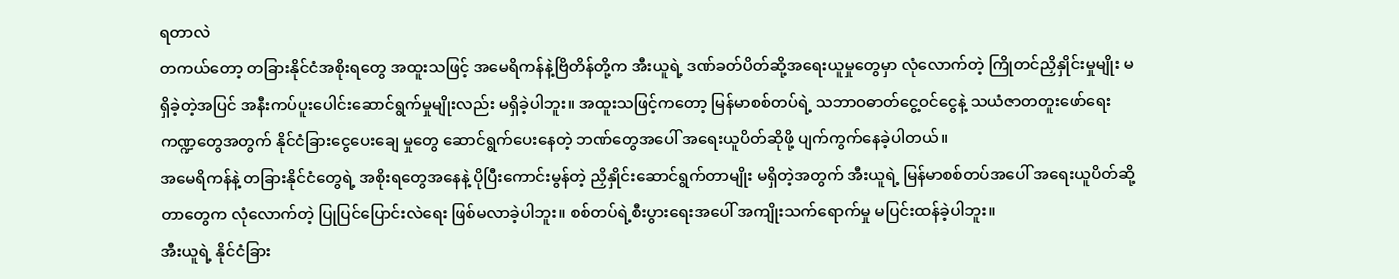ရတာလဲ
တကယ်တော့ တခြားနိုင်ငံအစိုးရတွေ အထူးသဖြင့် အမေရိကန်နဲ့ဗြိတိန်တို့က အီးယူရဲ့ ဒဏ်ခတ်ပိတ်ဆို့အရေးယူမှုတွေမှာ လုံလောက်တဲ့ ကြိုတင်ညှိနှိုင်းမှုမျိုး မရှိခဲ့တဲ့အပြင် အနီးကပ်ပူးပေါင်းဆောင်ရွက်မှုမျိုးလည်း မရှိခဲ့ပါဘူး။ အထူးသဖြင့်ကတော့ မြန်မာစစ်တပ်ရဲ့ သဘာဝဓာတ်ငွေ့ဝင်ငွေနဲ့ သယံဇာတတူးဖော်ရေး ကဏ္ဍတွေအတွက် နိုင်ငံခြားငွေပေးချေ မှုတွေ ဆောင်ရွက်ပေးနေတဲ့ ဘဏ်တွေအပေါ် အရေးယူပိတ်ဆိုဖို့ ပျက်ကွက်နေခဲ့ပါတယ်။
အမေရိကန်နဲ့ တခြားနိုင်ငံတွေရဲ့ အစိုးရတွေအနေနဲ့ ပိုပြီးကောင်းမွန်တဲ့ ညှိနှိုင်းဆောင်ရွက်တာမျိုး မရှိတဲ့အတွက် အီးယူရဲ့ မြန်မာစစ်တပ်အပေါ် အရေးယူပိတ်ဆို့တာတွေက လုံလောက်တဲ့ ပြုပြင်ပြောင်းလဲရေး ဖြစ်မလာခဲ့ပါဘူး။ စစ်တပ်ရဲ့စီးပွားရေးအပေါ် အကျိုးသက်ရောက်မှု မပြင်းထန်ခဲ့ပါဘူး။
အီးယူရဲ့ နိုင်ငံခြား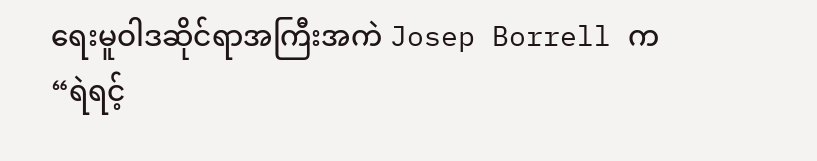ရေးမူဝါဒဆိုင်ရာအကြီးအကဲ Josep Borrell က “ရဲရင့်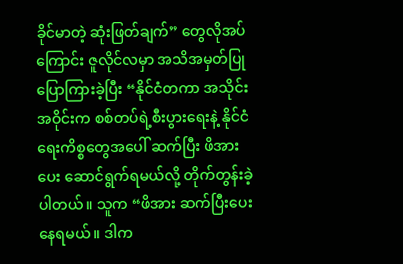ခိုင်မာတဲ့ ဆုံးဖြတ်ချက်” တွေလိုအပ်ကြောင်း ဇူလိုင်လမှာ အသိအမှတ်ပြုပြောကြားခဲ့ပြီး “နိုင်ငံတကာ အသိုင်းအဝိုင်းက စစ်တပ်ရဲ့စီးပွားရေးနဲ့ နိုင်ငံရေးကိစ္စတွေအပေါ် ဆက်ပြီး ဖိအားပေး ဆောင်ရွက်ရမယ်လို့ တိုက်တွန်းခဲ့ပါတယ်။ သူက “ဖိအား ဆက်ပြီးပေးနေရမယ်။ ဒါက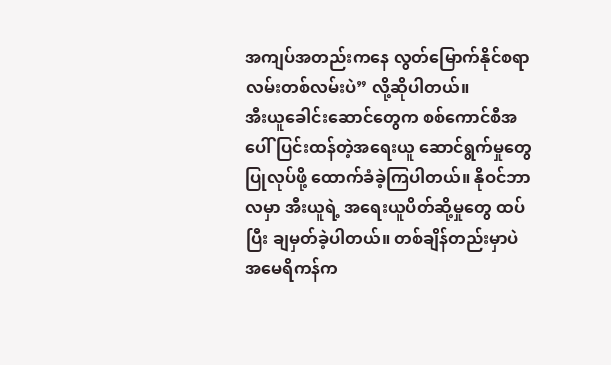အကျပ်အတည်းကနေ လွတ်မြောက်နိုင်စရာ လမ်းတစ်လမ်းပဲ” လို့ဆိုပါတယ်။
အီးယူခေါင်းဆောင်တွေက စစ်ကောင်စီအပေါ် ပြင်းထန်တဲ့အရေးယူ ဆောင်ရွက်မှုတွေပြုလုပ်ဖို့ ထောက်ခံခဲ့ကြပါတယ်။ နိုဝင်ဘာလမှာ အီးယူရဲ့ အရေးယူပိတ်ဆို့မှုတွေ ထပ်ပြီး ချမှတ်ခဲ့ပါတယ်။ တစ်ချိန်တည်းမှာပဲ အမေရိကန်က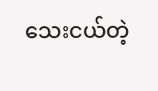သေးငယ်တဲ့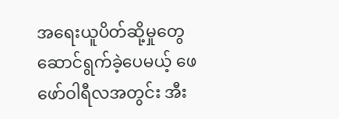အရေးယူပိတ်ဆို့မှုတွေ ဆောင်ရွက်ခဲ့ပေမယ့် ဖေဖော်ဝါရီလအတွင်း အီး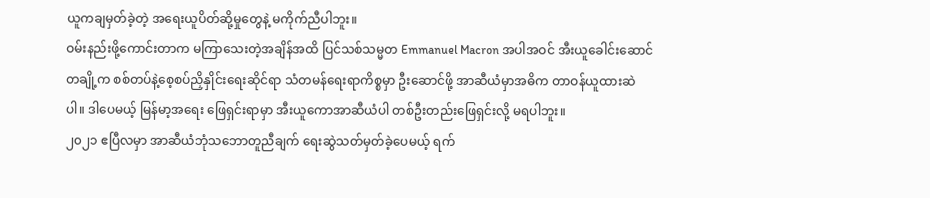ယူကချမှတ်ခဲ့တဲ့ အရေးယူပိတ်ဆို့မှုတွေနဲ့ မကိုက်ညီပါဘူး။
ဝမ်းနည်းဖို့ကောင်းတာက မကြာသေးတဲ့အချိန်အထိ ပြင်သစ်သမ္မတ Emmanuel Macron အပါအဝင် အီးယူခေါင်းဆောင်တချို့က စစ်တပ်နဲ့စေ့စပ်ညှိနှိုင်းရေးဆိုင်ရာ သံတမန်ရေးရာကိစ္စမှာ ဦးဆောင်ဖို့ အာဆီယံမှာအဓိက တာဝန်ယူထားဆဲပါ။ ဒါပေမယ့် မြန်မာ့အရေး ဖြေရှင်းရာမှာ အီးယူကောအာဆီယံပါ တစ်ဦးတည်းဖြေရှင်းလို့ မရပါဘူး။
၂၀၂၁ ဧပြီလမှာ အာဆီယံဘုံသဘောတူညီချက် ရေးဆွဲသတ်မှတ်ခဲ့ပေမယ့် ရက်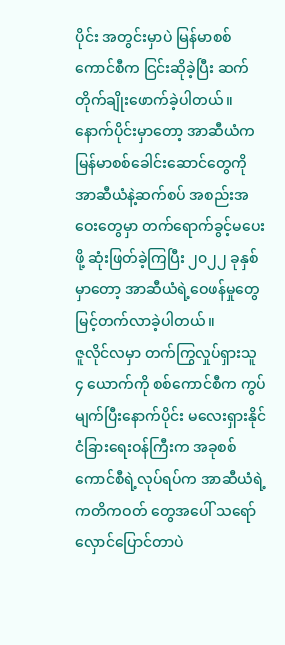ပိုင်း အတွင်းမှာပဲ မြန်မာစစ်ကောင်စီက ငြင်းဆိုခဲ့ပြီး ဆက်တိုက်ချိုးဖောက်ခဲ့ပါတယ်။ နောက်ပိုင်းမှာတော့ အာဆီယံက မြန်မာစစ်ခေါင်းဆောင်တွေကို အာဆီယံနဲ့ဆက်စပ် အစည်းအဝေးတွေမှာ တက်ရောက်ခွင့်မပေးဖို့ ဆုံးဖြတ်ခဲ့ကြပြီး ၂၀၂၂ ခုနှစ်မှာတော့ အာဆီယံရဲ့ဝေဖန်မှုတွေ မြင့်တက်လာခဲ့ပါတယ်။
ဇူလိုင်လမှာ တက်ကြွလှုပ်ရှားသူ ၄ ယောက်ကို စစ်ကောင်စီက ကွပ်မျက်ပြီးနောက်ပိုင်း မလေးရှားနိုင်ငံခြားရေးဝန်ကြီးက အခုစစ်ကောင်စီရဲ့လုပ်ရပ်က အာဆီယံရဲ့ကတိကဝတ် တွေအပေါ် သရော်လှောင်ပြောင်တာပဲ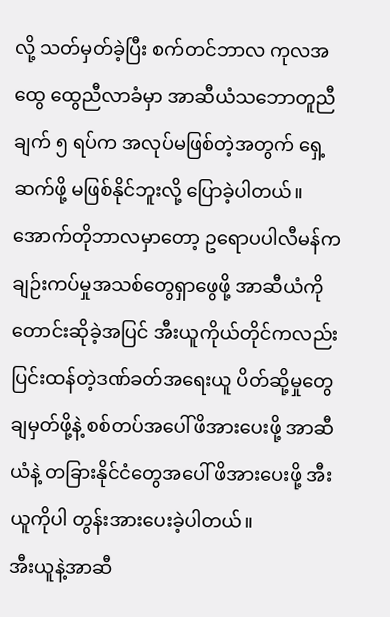လို့ သတ်မှတ်ခဲ့ပြီး စက်တင်ဘာလ ကုလအထွေ ထွေညီလာခံမှာ အာဆီယံသဘောတူညီချက် ၅ ရပ်က အလုပ်မဖြစ်တဲ့အတွက် ရှေ့ဆက်ဖို့ မဖြစ်နိုင်ဘူးလို့ ပြောခဲ့ပါတယ်။
အောက်တိုဘာလမှာတော့ ဥရောပပါလီမန်က ချဉ်းကပ်မှုအသစ်တွေရှာဖွေဖို့ အာဆီယံကို တောင်းဆိုခဲ့အပြင် အီးယူကိုယ်တိုင်ကလည်း ပြင်းထန်တဲ့ဒဏ်ခတ်အရေးယူ ပိတ်ဆို့မှုတွေ ချမှတ်ဖို့နဲ့ စစ်တပ်အပေါ်ဖိအားပေးဖို့ အာဆီယံနဲ့ တခြားနိုင်ငံတွေအပေါ် ဖိအားပေးဖို့ အီးယူကိုပါ တွန်းအားပေးခဲ့ပါတယ်။
အီးယူနဲ့အာဆီ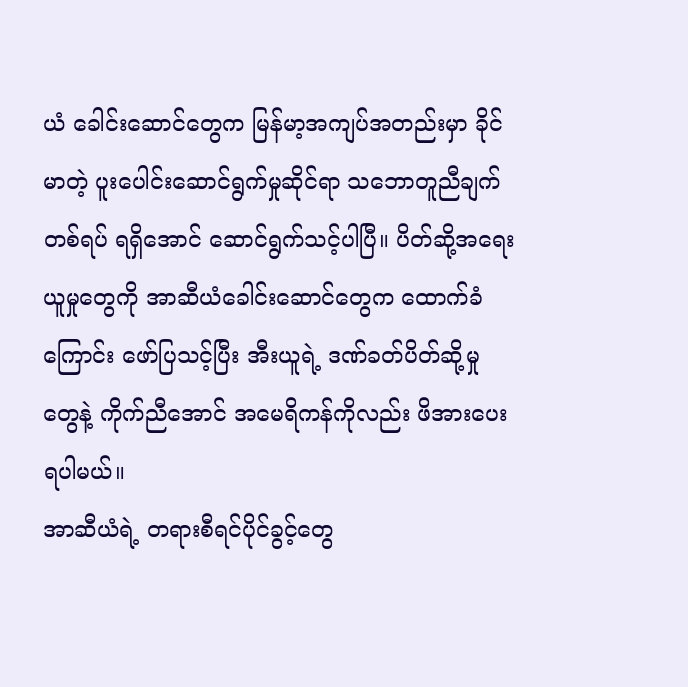ယံ ခေါင်းဆောင်တွေက မြန်မာ့အကျပ်အတည်းမှာ ခိုင်မာတဲ့ ပူးပေါင်းဆောင်ရွက်မှုဆိုင်ရာ သဘောတူညီချက်တစ်ရပ် ရရှိအောင် ဆောင်ရွက်သင့်ပါပြီ။ ပိတ်ဆို့အရေးယူမှုတွေကို အာဆီယံခေါင်းဆောင်တွေက ထောက်ခံကြောင်း ဖော်ပြသင့်ပြီး အီးယူရဲ့ ဒဏ်ခတ်ပိတ်ဆို့မှုတွေနဲ့ ကိုက်ညီအောင် အမေရိကန်ကိုလည်း ဖိအားပေးရပါမယ်။
အာဆီယံရဲ့ တရားစီရင်ပိုင်ခွင့်တွေ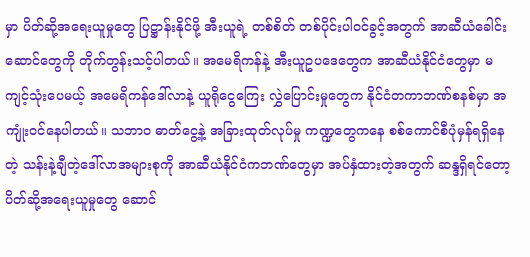မှာ ပိတ်ဆို့အရေးယူမှုတွေ ပြဋ္ဌာန်းနိုင်ဖို့ အီးယူရဲ့ တစ်စိတ် တစ်ပိုင်းပါဝင်ခွင့်အတွက် အာဆီယံခေါင်းဆောင်တွေကို တိုက်တွန်းသင့်ပါတယ်။ အမေရိကန်နဲ့ အီးယူဥပဒေတွေက အာဆီယံနိုင်ငံတွေမှာ မကျင့်သုံးပေမယ့် အမေရိကန်ဒေါ်လာနဲ့ ယူရိုငွေကြေး လွှဲပြောင်းမှုတွေက နိုင်ငံတကာဘဏ်စနစ်မှာ အကျုံးဝင်နေပါတယ်။ သဘာဝ ဓာတ်ငွေ့နဲ့ အခြားထုတ်လုပ်မှု ကဏ္ဍတွေကနေ စစ်ကောင်စီပုံမှန်ရရှိနေတဲ့ သန်းနဲ့ချီတဲ့ဒေါ်လာအများစုကို အာဆီယံနိုင်ငံကဘဏ်တွေမှာ အပ်နှံထားတဲ့အတွက် ဆန္ဒရှိရင်တော့ ပိတ်ဆို့အရေးယူမှုတွေ ဆောင်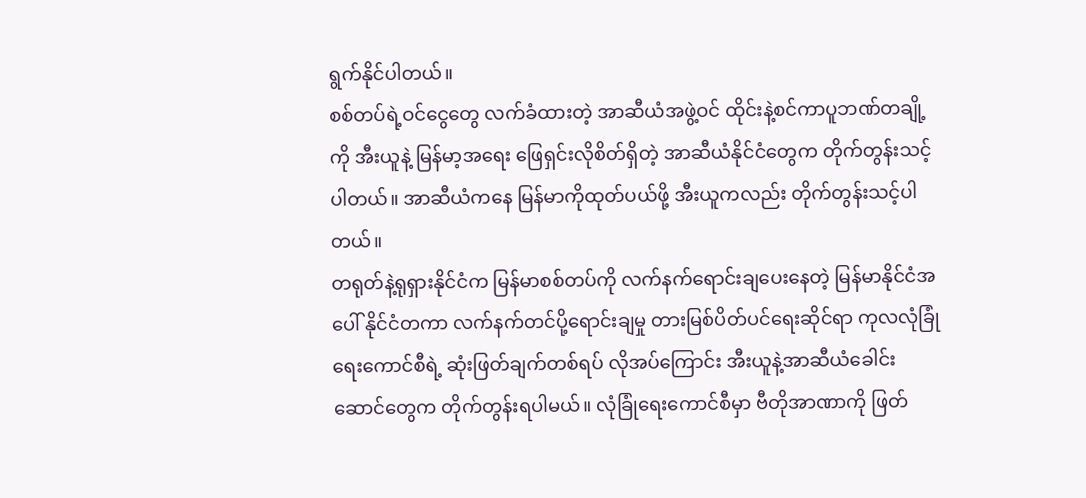ရွက်နိုင်ပါတယ်။
စစ်တပ်ရဲ့ဝင်ငွေတွေ လက်ခံထားတဲ့ အာဆီယံအဖွဲ့ဝင် ထိုင်းနဲ့စင်ကာပူဘဏ်တချို့ကို အီးယူနဲ့ မြန်မာ့အရေး ဖြေရှင်းလိုစိတ်ရှိတဲ့ အာဆီယံနိုင်ငံတွေက တိုက်တွန်းသင့်ပါတယ်။ အာဆီယံကနေ မြန်မာကိုထုတ်ပယ်ဖို့ အီးယူကလည်း တိုက်တွန်းသင့်ပါတယ်။
တရုတ်နဲ့ရုရှားနိုင်ငံက မြန်မာစစ်တပ်ကို လက်နက်ရောင်းချပေးနေတဲ့ မြန်မာနိုင်ငံအပေါ် နိုင်ငံတကာ လက်နက်တင်ပို့ရောင်းချမှု တားမြစ်ပိတ်ပင်ရေးဆိုင်ရာ ကုလလုံခြုံရေးကောင်စီရဲ့ ဆုံးဖြတ်ချက်တစ်ရပ် လိုအပ်ကြောင်း အီးယူနဲ့အာဆီယံခေါင်းဆောင်တွေက တိုက်တွန်းရပါမယ်။ လုံခြုံရေးကောင်စီမှာ ဗီတိုအာဏာကို ဖြတ်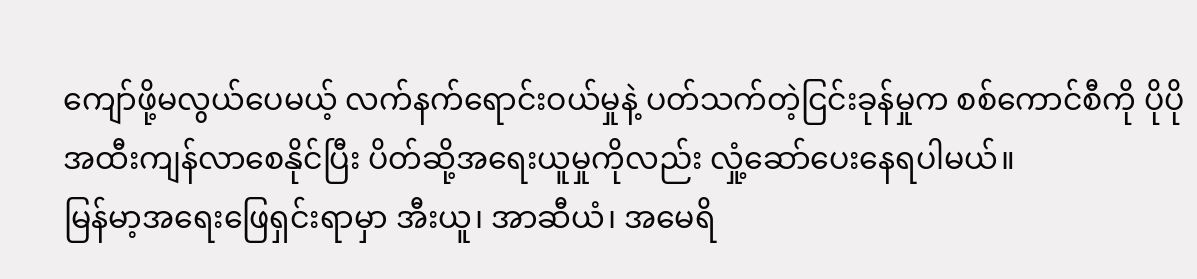ကျော်ဖို့မလွယ်ပေမယ့် လက်နက်ရောင်းဝယ်မှုနဲ့ ပတ်သက်တဲ့ငြင်းခုန်မှုက စစ်ကောင်စီကို ပိုပိုအထီးကျန်လာစေနိုင်ပြီး ပိတ်ဆို့အရေးယူမှုကိုလည်း လှုံ့ဆော်ပေးနေရပါမယ်။
မြန်မာ့အရေးဖြေရှင်းရာမှာ အီးယူ၊ အာဆီယံ၊ အမေရိ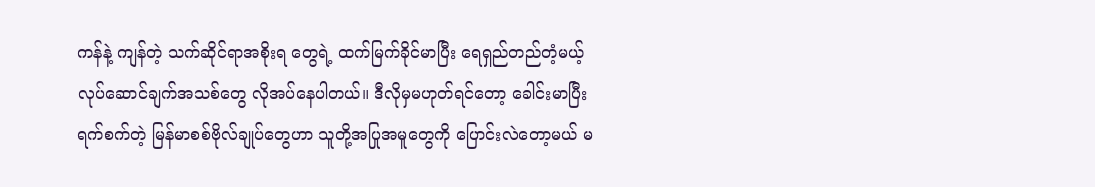ကန်နဲ့ ကျန်တဲ့ သက်ဆိုင်ရာအစိုးရ တွေရဲ့ ထက်မြက်ခိုင်မာပြီး ရေရှည်တည်တံ့မယ့် လုပ်ဆောင်ချက်အသစ်တွေ လိုအပ်နေပါတယ်။ ဒီလိုမှမဟုတ်ရင်တော့ ခေါင်းမာပြီးရက်စက်တဲ့ မြန်မာစစ်ဗိုလ်ချုပ်တွေဟာ သူတို့အပြုအမူတွေကို ပြောင်းလဲတော့မယ် မ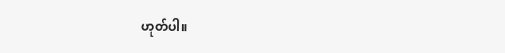ဟုတ်ပါ။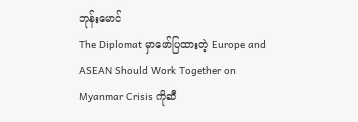ဘုန်းမောင်
The Diplomat မှာဖော်ပြထားတဲ့ Europe and ASEAN Should Work Together on Myanmar Crisis ကိုဆီ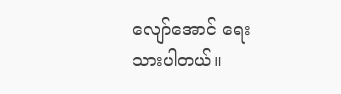လျော်အောင် ရေးသားပါတယ်။